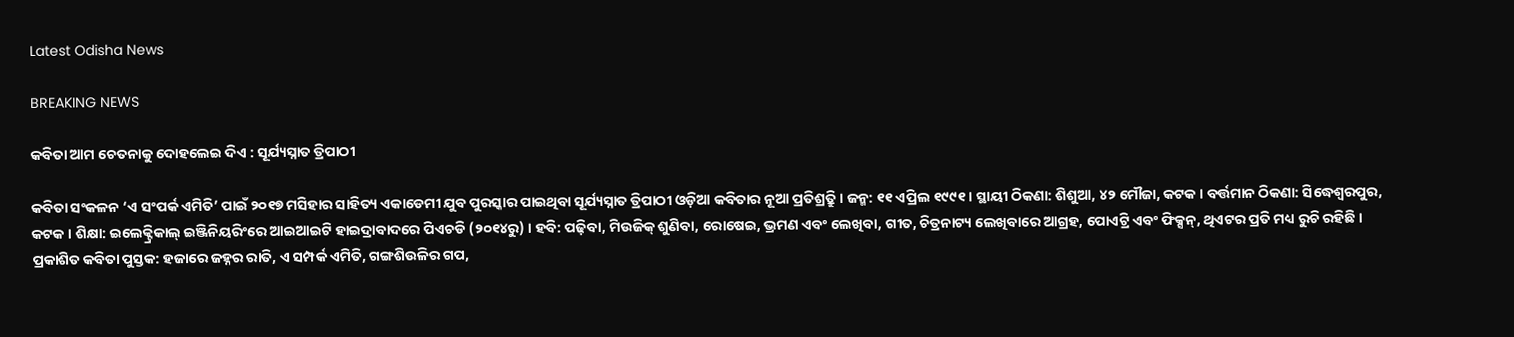Latest Odisha News

BREAKING NEWS

କବିତା ଆମ ଚେତନାକୁ ଦୋହଲେଇ ଦିଏ : ସୂର୍ଯ୍ୟସ୍ନାତ ତ୍ରିପାଠୀ

କବିତା ସଂକଳନ ‘ଏ ସଂପର୍କ ଏମିତି’ ପାଇଁ ୨୦୧୭ ମସିହାର ସାହିତ୍ୟ ଏକାଡେମୀ ଯୁବ ପୁରସ୍କାର ପାଇଥିବା ସୂର୍ଯ୍ୟସ୍ନାତ ତ୍ରିପାଠୀ ଓଡ଼ିଆ କବିତାର ନୂଆ ପ୍ରତିଶ୍ର୍ରୁତି । ଜନ୍ମ: ୧୧ ଏପ୍ରିଲ ୧୯୯୧ । ସ୍ଥାୟୀ ଠିକଣା: ଶିଶୁଆ, ୪୨ ମୌଜା, କଟକ । ବର୍ତ୍ତମାନ ଠିକଣା: ସିଦ୍ଧେଶ୍ୱରପୁର, କଟକ । ଶିକ୍ଷା: ଇଲେକ୍ଟ୍ରିକାଲ୍ ଇଞ୍ଜିନିୟରିଂରେ ଆଇଆଇଟି ହାଇଦ୍ରାବାଦରେ ପିଏଚଡି (୨୦୧୪ରୁ) । ହବି: ପଢ଼ିବା, ମିଉଜିକ୍‍ ଶୁଣିବା, ରୋଷେଇ, ଭ୍ରମଣ ଏବଂ ଲେଖିବା, ଗୀତ, ଚିତ୍ରନାଟ୍ୟ ଲେଖିବାରେ ଆଗ୍ରହ, ପୋଏଟ୍ରି ଏବଂ ଫିକ୍ସନ୍, ଥିଏଟର ପ୍ରତି ମଧ୍ୟ ରୁଚି ରହିଛି । ପ୍ରକାଶିତ କବିତା ପୁସ୍ତକ: ହଜାରେ ଜହ୍ନର ରାତି, ଏ ସମ୍ପର୍କ ଏମିତି, ଗଙ୍ଗଶିଉଳିର ଗପ,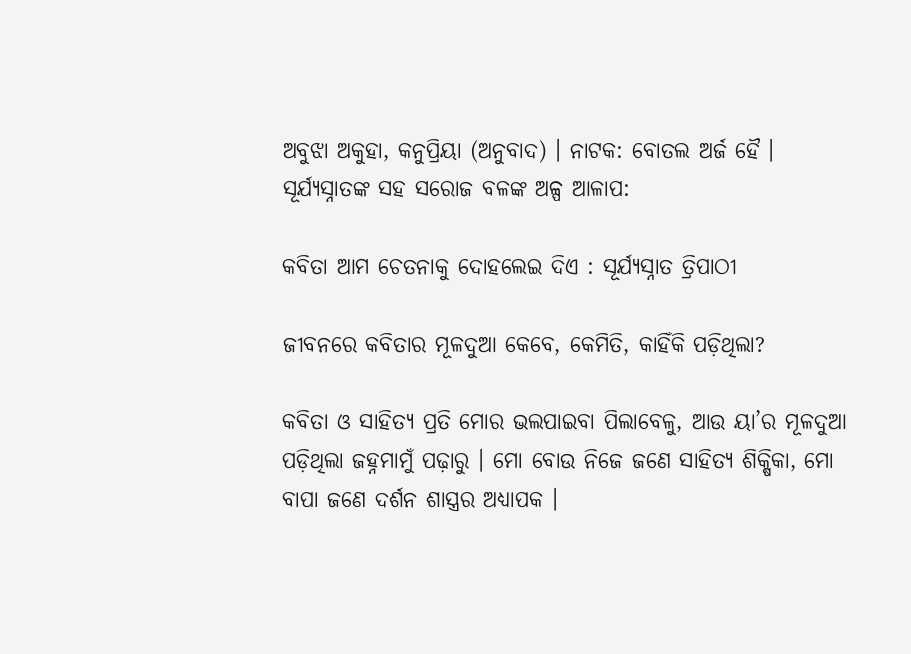ଅବୁଝା ଅକୁହା, କନୁପ୍ରିୟା (ଅନୁବାଦ) । ନାଟକ: ବୋତଲ ଅର୍ଜ ହୈ । ସୂର୍ଯ୍ୟସ୍ନାତଙ୍କ ସହ ସରୋଜ ବଳଙ୍କ ଅଳ୍ପ ଆଳାପ:

କବିତା ଆମ ଚେତନାକୁ ଦୋହଲେଇ ଦିଏ : ସୂର୍ଯ୍ୟସ୍ନାତ ତ୍ରିପାଠୀ

ଜୀବନରେ କବିତାର ମୂଳଦୁଆ କେବେ, କେମିତି, କାହିଁକି ପଡ଼ିଥିଲା?

କବିତା ଓ ସାହିତ୍ୟ ପ୍ରତି ମୋର ଭଲପାଇବା ପିଲାବେଳୁ, ଆଉ ୟା’ର ମୂଳଦୁଆ ପଡ଼ିଥିଲା ଜହ୍ନମାମୁଁ ପଢ଼ାରୁ । ମୋ ବୋଉ ନିଜେ ଜଣେ ସାହିତ୍ୟ ଶିକ୍ଷିକା, ମୋ ବାପା ଜଣେ ଦର୍ଶନ ଶାସ୍ତ୍ରର ଅଧ୍ୟାପକ ।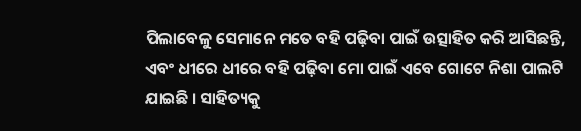ପିଲାବେଳୁ ସେମାନେ ମତେ ବହି ପଢ଼ିବା ପାଇଁ ଉତ୍ସାହିତ କରି ଆସିଛନ୍ତି, ଏବଂ ଧୀରେ ଧୀରେ ବହି ପଢ଼ିବା ମୋ ପାଇଁ ଏବେ ଗୋଟେ ନିଶା ପାଲଟି ଯାଇଛି । ସାହିତ୍ୟକୁ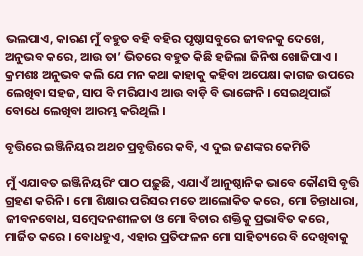ଭଲପାଏ, କାରଣ ମୁଁ ବହୁତ ବହି ବହିର ପୃଷ୍ଠାସବୁରେ ଜୀବନକୁ ଦେଖେ, ଅନୁଭବ କରେ, ଆଉ ତା’ ଭିତରେ ବହୁତ କିଛି ହଜିଲା ଜିନିଷ ଖୋଜିପାଏ । କ୍ରମଶଃ ଅନୁଭବ କଲି ଯେ ମନ କଥା କାହାକୁ କହିବା ଅପେକ୍ଷା କାଗଜ ଉପରେ ଲେଖିବା ସହଜ, ସାପ ବି ମରିଯାଏ ଆଉ ବାଡ଼ି ବି ଭାଙ୍ଗେନି । ସେଇଥିପାଇଁ ବୋଧେ ଲେଖିବା ଆରମ୍ଭ କରିଥିଲି ।

ବୃତ୍ତିରେ ଇଞ୍ଜିନିୟର ଅଥଚ ପ୍ରବୃତ୍ତିରେ କବି, ଏ ଦୁଇ ଜଣଙ୍କର କେମିତି

ମୁଁ ଏଯାବତ ଇଞ୍ଜିନିୟରିଂ ପାଠ ପଢ଼ୁଛି, ଏଯାଏଁ ଆନୁଷ୍ଠାନିକ ଭାବେ କୌଣସି ବୃତ୍ତି ଗ୍ରହଣ କରିନି । ମୋ ଶିକ୍ଷାର ପରିସର ମତେ ଆଲୋକିତ କରେ, ମୋ ଚିନ୍ତାଧାରା, ଜୀବନବୋଧ, ସମ୍ବେଦନଶୀଳତା ଓ ମୋ ବିଚାର ଶକ୍ତିକୁ ପ୍ରଭାବିତ କରେ, ମାର୍ଜିତ କରେ । ବୋଧହୁଏ, ଏହାର ପ୍ରତିଫଳନ ମୋ ସାହିତ୍ୟରେ ବି ଦେଖିବାକୁ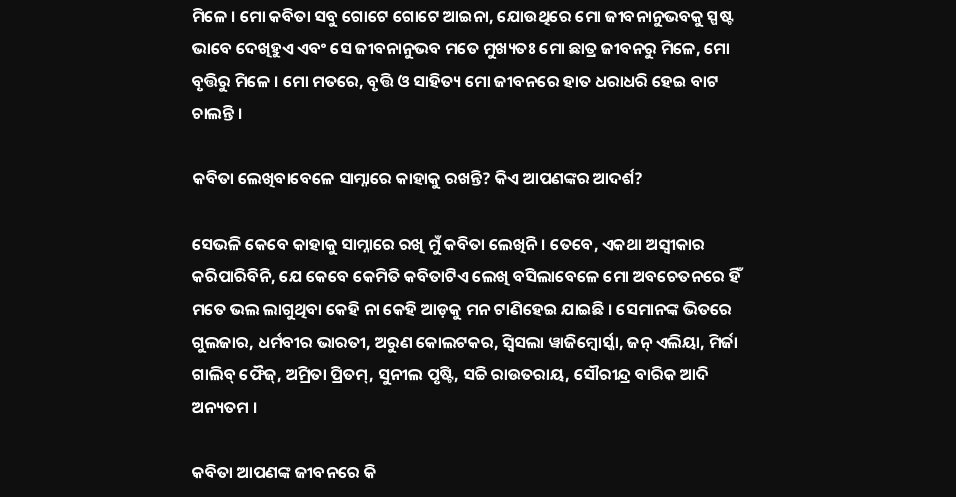ମିଳେ । ମୋ କବିତା ସବୁ ଗୋଟେ ଗୋଟେ ଆଇନା, ଯୋଉଥିରେ ମୋ ଜୀବନାନୁଭବକୁ ସ୍ପଷ୍ଟ ଭାବେ ଦେଖିହୁଏ ଏବଂ ସେ ଜୀବନାନୁଭବ ମତେ ମୁଖ୍ୟତଃ ମୋ ଛାତ୍ର ଜୀବନରୁ ମିଳେ, ମୋ ବୃତ୍ତିରୁ ମିଳେ । ମୋ ମତରେ, ବୃତ୍ତି ଓ ସାହିତ୍ୟ ମୋ ଜୀବନରେ ହାତ ଧରାଧରି ହେଇ ବାଟ ଚାଲନ୍ତି ।

କବିତା ଲେଖିବାବେଳେ ସାମ୍ନାରେ କାହାକୁ ରଖନ୍ତି? କିଏ ଆପଣଙ୍କର ଆଦର୍ଶ?

ସେଭଳି କେବେ କାହାକୁ ସାମ୍ନାରେ ରଖି ମୁଁ କବିତା ଲେଖିନି । ତେବେ, ଏକଥା ଅସ୍ୱୀକାର କରିପାରିବିନି, ଯେ କେବେ କେମିତି କବିତାଟିଏ ଲେଖି ବସିଲାବେଳେ ମୋ ଅବଚେତନରେ ହିଁ ମତେ ଭଲ ଲାଗୁଥିବା କେହି ନା କେହି ଆଡ଼କୁ ମନ ଟାଣିହେଇ ଯାଇଛି । ସେମାନଙ୍କ ଭିତରେ ଗୁଲଜାର, ଧର୍ମବୀର ଭାରତୀ, ଅରୁଣ କୋଲଟକର, ସ୍ୱିସଲା ୱାଜିମ୍ବୋର୍ସ୍କା, ଜନ୍ ଏଲିୟା, ମିର୍ଜା ଗାଲିବ୍ ଫୈଜ୍, ଅମ୍ରିତା ପ୍ରିତମ୍, ସୁନୀଲ ପୃଷ୍ଟି, ସଚ୍ଚି ରାଉତରାୟ, ସୌରୀନ୍ଦ୍ର ବାରିକ ଆଦି ଅନ୍ୟତମ ।

କବିତା ଆପଣଙ୍କ ଜୀବନରେ କି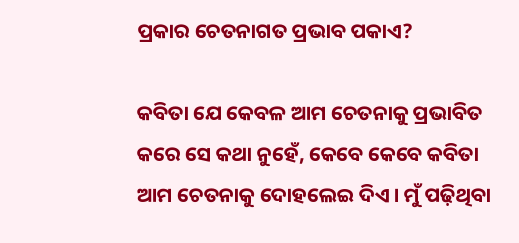ପ୍ରକାର ଚେତନାଗତ ପ୍ରଭାବ ପକାଏ?

କବିତା ଯେ କେବଳ ଆମ ଚେତନାକୁ ପ୍ରଭାବିତ କରେ ସେ କଥା ନୁହେଁ, କେବେ କେବେ କବିତା ଆମ ଚେତନାକୁ ଦୋହଲେଇ ଦିଏ । ମୁଁ ପଢ଼ିଥିବା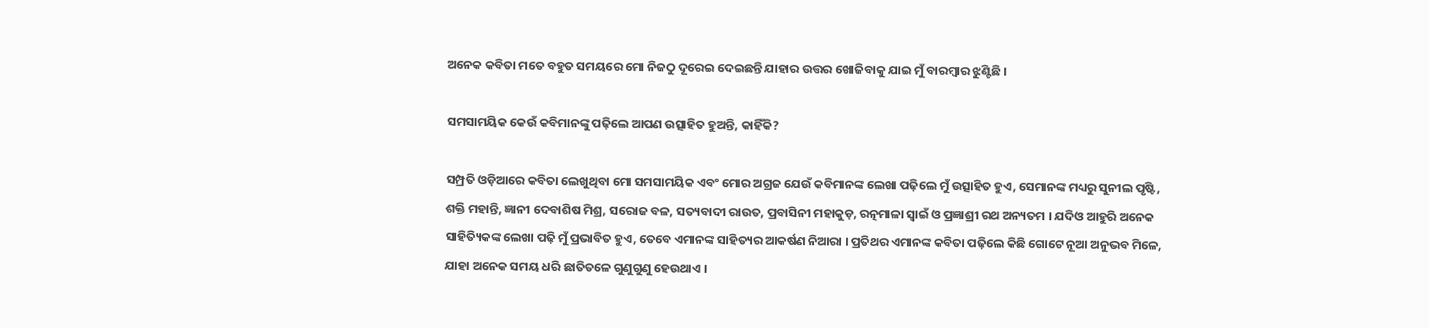ଅନେକ କବିତା ମତେ ବହୁତ ସମୟରେ ମୋ ନିଜଠୁ ଦୂରେଇ ଦେଇଛନ୍ତି ଯାହାର ଉତ୍ତର ଖୋଜିବାକୁ ଯାଇ ମୁଁ ବାରମ୍ବାର ଝୁଣ୍ଟିଛି ।

ସମସାମୟିକ କେଉଁ କବିମାନଙ୍କୁ ପଢ଼ିଲେ ଆପଣ ଉତ୍ସାହିତ ହୁଅନ୍ତି, କାହିଁକି?

ସମ୍ପ୍ରତି ଓଡ଼ିଆରେ କବିତା ଲେଖୁଥିବା ମୋ ସମସାମୟିକ ଏବଂ ମୋର ଅଗ୍ରଜ ଯେଉଁ କବିମାନଙ୍କ ଲେଖା ପଢ଼ିଲେ ମୁଁ ଉତ୍ସାହିତ ହୁଏ, ସେମାନଙ୍କ ମଧ୍ୟରୁ ସୁନୀଲ ପୃଷ୍ଟି, ଶକ୍ତି ମହାନ୍ତି, ଜ୍ଞାନୀ ଦେବାଶିଷ ମିଶ୍ର, ସରୋଜ ବଳ, ସତ୍ୟବାଦୀ ରାଉତ, ପ୍ରବାସିନୀ ମହାକୁଡ଼, ରତ୍ନମାଳା ସ୍ୱାଇଁ ଓ ପ୍ରଜ୍ଞାଶ୍ରୀ ରଥ ଅନ୍ୟତମ । ଯଦିଓ ଆହୁରି ଅନେକ ସାହିତ୍ୟିକଙ୍କ ଲେଖା ପଢ଼ି ମୁଁ ପ୍ରଭାବିତ ହୁଏ, ତେବେ ଏମାନଙ୍କ ସାହିତ୍ୟର ଆକର୍ଷଣ ନିଆରା । ପ୍ରତିଥର ଏମାନଙ୍କ କବିତା ପଢ଼ିଲେ କିଛି ଗୋଟେ ନୂଆ ଅନୁଭବ ମିଳେ, ଯାହା ଅନେକ ସମୟ ଧରି ଛାତିତଳେ ଗୁଣୁଗୁଣୁ ହେଉଥାଏ ।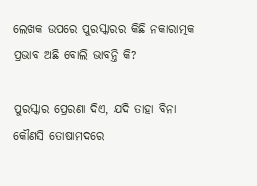ଲେଖକ ଉପରେ ପୁରସ୍କାରର କିଛି ନକାରାତ୍ମକ ପ୍ରଭାବ ଅଛି ବୋଲି ଭାବନ୍ତି କି?

ପୁରସ୍କାର ପ୍ରେରଣା ଦିଏ, ଯଦି ତାହା ବିନା କୌଣସି ତୋଷାମଦରେ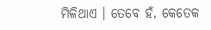ମିଳିଥାଏ । ତେବେ ହଁ, କେତେକ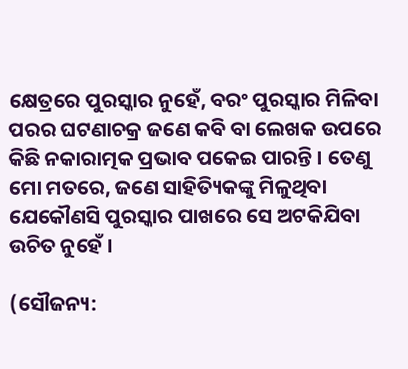କ୍ଷେତ୍ରରେ ପୁରସ୍କାର ନୁହେଁ, ବରଂ ପୁରସ୍କାର ମିଳିବା ପରର ଘଟଣାଚକ୍ର ଜଣେ କବି ବା ଲେଖକ ଉପରେ କିଛି ନକାରାତ୍ମକ ପ୍ରଭାବ ପକେଇ ପାରନ୍ତି । ତେଣୁ ମୋ ମତରେ, ଜଣେ ସାହିତ୍ୟିକଙ୍କୁ ମିଳୁଥିବା ଯେକୌଣସି ପୁରସ୍କାର ପାଖରେ ସେ ଅଟକିଯିବା ଉଚିତ ନୁହେଁ ।

(ସୌଜନ୍ୟ: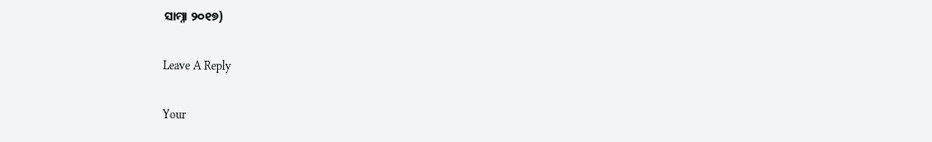ସାମ୍ନା ୨୦୧୭)

Leave A Reply

Your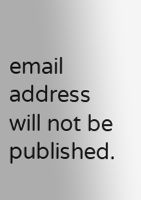email address will not be published.